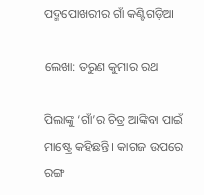ପଦ୍ମପୋଖରୀର ଗାଁ କଣ୍ଟିଗଡ଼ିଆ

ଲେଖା: ତରୁଣ କୁମାର ରଥ

ପିଲାଙ୍କୁ ‘ଗାଁ’ର ଚିତ୍ର ଆଙ୍କିବା ପାଇଁ ମାଷ୍ଟ୍ରେ କହିଛନ୍ତି। କାଗଜ ଉପରେ ରଙ୍ଗ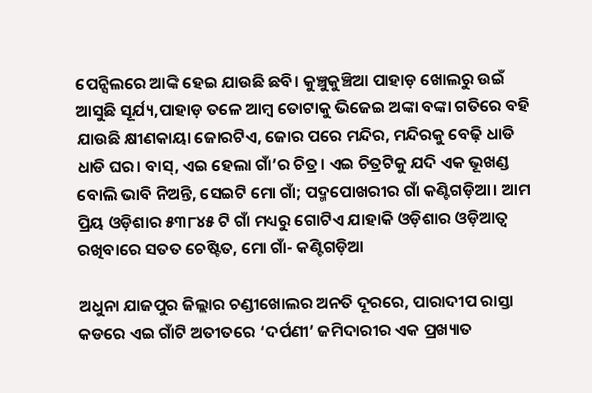ପେନ୍ସିଲରେ ଆଙ୍କି ହେଇ ଯାଉଛି ଛବି। କୁଞ୍ଚୁକୁଞ୍ଚିଆ ପାହାଡ଼ ଖୋଲରୁ ଉଇଁ ଆସୁଛି ସୂର୍ଯ୍ୟ,ପାହାଡ଼ ତଳେ ଆମ୍ବ ତୋଟାକୁ ଭିଜେଇ ଅଙ୍କା ବଙ୍କା ଗତିରେ ବହି ଯାଉଛି କ୍ଷୀଣକାୟା ଜୋରଟିଏ, ଜୋର ପରେ ମନ୍ଦିର, ମନ୍ଦିରକୁ ବେଢ଼ି ଧାଡି ଧାଡି ଘର। ବାସ୍, ଏଇ ହେଲା ଗାଁ’ର ଚିତ୍ର। ଏଇ ଚିତ୍ରଟିକୁ ଯଦି ଏକ ଭୂଖଣ୍ଡ ବୋଲି ଭାବି ନିଅନ୍ତି, ସେଇଟି ମୋ ଗାଁ; ପଦ୍ମପୋଖରୀର ଗାଁ କଣ୍ଟିଗଡ଼ିଆ। ଆମ ପ୍ରିୟ ଓଡ଼ିଶାର ୫୩୮୪୫ ଟି ଗାଁ ମଧ୍ୟରୁ ଗୋଟିଏ ଯାହାକି ଓଡ଼ିଶାର ଓଡ଼ିଆତ୍ୱ ରଖିବାରେ ସତତ ଚେଷ୍ଟିତ, ମୋ ଗାଁ- କଣ୍ଟିଗଡ଼ିଆ

ଅଧୁନା ଯାଜପୁର ଜିଲ୍ଲାର ଚଣ୍ଡୀଖୋଲର ଅନତି ଦୂରରେ, ପାରାଦୀପ ରାସ୍ତା କଡରେ ଏଇ ଗାଁଟି ଅତୀତରେ ‘ଦର୍ପଣୀ’ ଜମିଦାରୀର ଏକ ପ୍ରଖ୍ୟାତ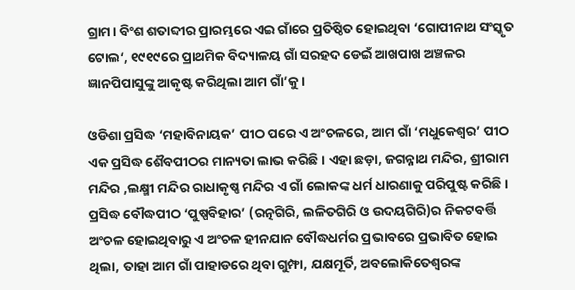ଗ୍ରାମ। ବିଂଶ ଶତାବ୍ଦୀର ପ୍ରାରମ୍ଭରେ ଏଇ ଗାଁରେ ପ୍ରତିଷ୍ଠିତ ହୋଇଥିବା ‘ଗୋପୀନାଥ ସଂସ୍କୃତ ଟୋଲ‘, ୧୯୧୯ରେ ପ୍ରାଥମିକ ବିଦ୍ୟାଳୟ ଗାଁ ସରହଦ ଡେଇଁ ଆଖପାଖ ଅଞ୍ଚଳର ଜ୍ଞାନପିପାସୁଙ୍କୁ ଆକୃଷ୍ଟ କରିଥିଲା ଆମ ଗାଁ’କୁ।

ଓଡିଶା ପ୍ରସିଦ୍ଧ ‘ମହାବିନାୟକ’ ପୀଠ ପରେ ଏ ଅଂଚଳରେ, ଆମ ଗାଁ ‘ମଧୁକେଶ୍ୱର’ ପୀଠ ଏକ ପ୍ରସିଦ୍ଧ ଶୈବପୀଠର ମାନ୍ୟତା ଲାଭ କରିଛି। ଏହା ଛଡ଼ା, ଜଗନ୍ନାଥ ମନ୍ଦିର, ଶ୍ରୀରାମ ମନ୍ଦିର ,ଲକ୍ଷ୍ମୀ ମନ୍ଦିର ରାଧାକୃଷ୍ଣ ମନ୍ଦିର ଏ ଗାଁ ଲୋକଙ୍କ ଧର୍ମ ଧାରଣାକୁ ପରିପୁଷ୍ଟ କରିଛି। ପ୍ରସିଦ୍ଧ ବୌଦ୍ଧପୀଠ ‘ପୁଷ୍ପବିହାର’ (ରତ୍ନଗିରି, ଲଳିତଗିରି ଓ ଉଦୟଗିରି)ର ନିକଟବର୍ତ୍ତି ଅଂଚଳ ହୋଇଥିବାରୁ ଏ ଅଂଚଳ ହୀନଯାନ ବୌଦ୍ଧଧର୍ମର ପ୍ରଭାବରେ ପ୍ରଭାବିତ ହୋଇ ଥିଲା, ତାହା ଆମ ଗାଁ ପାହାଡରେ ଥିବା ଗୁମ୍ଫା, ଯକ୍ଷମୂର୍ତି, ଅବଲୋକିତେଶ୍ୱରଙ୍କ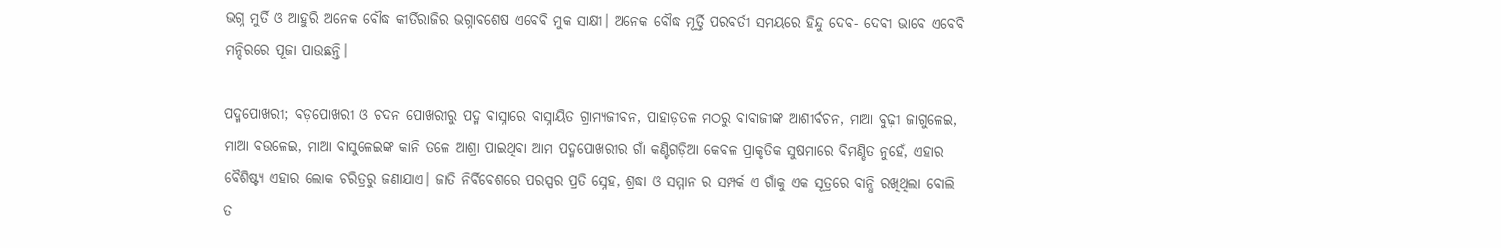ଭଗ୍ନ ମୁର୍ତି ଓ ଆହୁରି ଅନେକ ବୌଦ୍ଧ କୀର୍ତିରାଜିର ଭଗ୍ନାବଶେଷ ଏବେବି ମୁକ ସାକ୍ଷୀ। ଅନେକ ବୌଦ୍ଧ ମୂର୍ତ୍ତି ପରବର୍ତୀ ସମୟରେ ହିନ୍ଦୁ ଦେବ- ଦେବୀ ଭାବେ ଏବେବି ମନ୍ଦିରରେ ପୂଜା ପାଉଛନ୍ତି।

ପଦ୍ମପୋଖରୀ; ବଡ଼ପୋଖରୀ ଓ ଚଦନ ପୋଖରୀରୁ ପଦ୍ମ ବାସ୍ନାରେ ବାସ୍ନାୟିତ ଗ୍ରାମ୍ୟଜୀବନ, ପାହାଡ଼ତଳ ମଠରୁ ବାବାଜୀଙ୍କ ଆଶୀର୍ବଚନ, ମାଆ ବୁଢ଼ୀ ଜାଗୁଳେଇ, ମାଆ ବଉଳେଇ, ମାଆ ବାସୁଳେଇଙ୍କ କାନି ତଳେ ଆଶ୍ରା ପାଇଥିବା ଆମ ପଦ୍ମପୋଖରୀର ଗାଁ କଣ୍ଟିଗଡ଼ିଆ କେବଳ ପ୍ରାକୃତିକ ସୁଷମାରେ ବିମଣ୍ଡିତ ନୁହେଁ, ଏହାର ବୈଶିଷ୍ଟ୍ୟ ଏହାର ଲୋକ ଚରିତ୍ରରୁ ଜଣାଯାଏ। ଜାତି ନିର୍ବିବେଶରେ ପରସ୍ପର ପ୍ରତି ସ୍ନେହ, ଶ୍ରଦ୍ଧା ଓ ସମ୍ମାନ ର ସମ୍ପର୍କ ଏ ଗାଁକୁ ଏକ ସୂତ୍ରରେ ବାନ୍ଧି ରଖିଥିଲା ବୋଲି ତ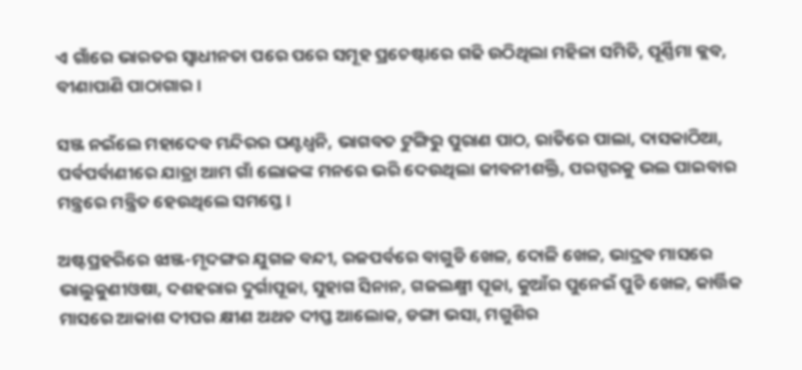ଏ ଗାଁରେ ଭାରତର ସ୍ବାଧୀନତା ପରେ ପରେ ସମୂହ ପ୍ରଚେଷ୍ଟାରେ ଗଢି ଉଠିଥିଲା ମହିଳା ସମିତି, ପୂର୍ଣ୍ଣିମା କ୍ଲବ, ବୀଣାପାଣି ପାଠାଗାର ।

ସଞ୍ଜ ନଇଁଲେ ମହାଦେବ ମନ୍ଦିରର ଘଣ୍ଟଧ୍ୱନି, ଭାଗବତ ଟୁଙ୍ଗିରୁ ପୁରାଣ ପାଠ, ରାତିରେ ପାଲା, ଦାସକାଠିଆ, ପର୍ବପର୍ବାଣୀରେ ଯାତ୍ରା ଆମ ଗାଁ ଲୋକଙ୍କ ମନରେ ଭରି ଦେଉଥିଲା ଜୀବନୀଶକ୍ତି, ପରସ୍ପରକୁ ଭଲ ପାଇବାର ମନ୍ତ୍ରରେ ମନ୍ତ୍ରିତ ହେଉଥିଲେ ସମସ୍ତେ।

ଅଷ୍ଟପ୍ରହରିରେ ଝାଞ୍ଜ-ମୃଦଙ୍ଗର ଯୁଗଳ ବନ୍ଦୀ, ରଜପର୍ବରେ ବାଗୁଡି ଖେଳ, ଦୋଳି ଖେଳ, ଭାଦ୍ରବ ମାସରେ ଭାଲୁକୁଣୀଓଷା, ଦଶହରାର ଦୁର୍ଗାପୂଜା, ସୁହାଗ ସିନାନ, ଗଜଲକ୍ଷ୍ମୀ ପୂଜା, କୁଆଁର ପୁନେଇଁ ପୁଚି ଖେଳ, କାର୍ତ୍ତିକ ମାସରେ ଆକାଶ ଦୀପର କ୍ଷୀଣ ଅଥଚ ଦୀପ୍ତ ଆଲୋକ, ଡଙ୍ଗା ଭସା, ମଗୁଶିର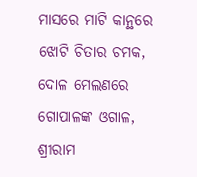ମାସରେ ମାଟି କାନ୍ଥରେ ଝୋଟି ଚିତାର ଚମକ, ଦୋଳ ମେଲଣରେ ଗୋପାଳଙ୍କ ଓଗାଳ, ଶ୍ରୀରାମ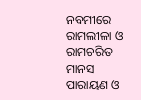ନବମୀରେ ରାମଲୀଳା ଓ ରାମଚରିତ ମାନସ ପାରାୟଣ ଓ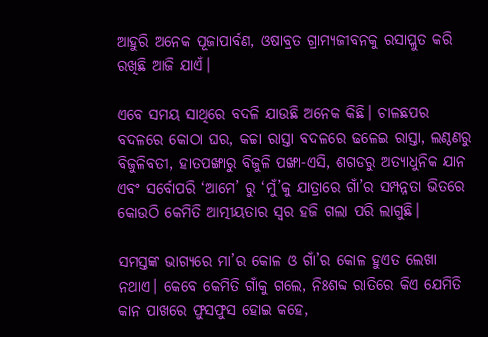ଆହୁରି ଅନେକ ପୂଜାପାର୍ବଣ, ଓଷାବ୍ରତ ଗ୍ରାମ୍ୟଜୀବନକୁ ରସାପ୍ଲୁତ କରି ରଖିଛି ଆଜି ଯାଏଁ।

ଏବେ ସମୟ ସାଥିରେ ବଦଳି ଯାଉଛି ଅନେକ କିଛି। ଚାଳଛପର ବଦଳରେ କୋଠା ଘର, କଚ୍ଚା ରାସ୍ତା ବଦଳରେ ଢଳେଇ ରାସ୍ତା, ଲଣ୍ଠଣରୁ ବିଜୁଳିବତୀ, ହାତପଙ୍ଖାରୁ ବିଜୁଳି ପଙ୍ଖା-ଏସି, ଶଗଡରୁ ଅତ୍ୟାଧୁନିକ ଯାନ ଏବଂ ସର୍ବୋପରି ‘ଆମେ’ ରୁ ‘ମୁଁ’କୁ ଯାତ୍ରାରେ ଗାଁ’ର ସମ୍ପନ୍ନତା ଭିତରେ କୋଉଠି କେମିତି ଆତ୍ମୀୟତାର ସ୍ୱର ହଜି ଗଲା ପରି ଲାଗୁଛି।

ସମସ୍ତଙ୍କ ଭାଗ୍ୟରେ ମା’ର କୋଳ ଓ ଗାଁ’ର କୋଳ ହୁଏତ ଲେଖା ନଥାଏ। କେବେ କେମିତି ଗାଁକୁ ଗଲେ, ନିଃଶବ୍ଦ ରାତିରେ କିଏ ଯେମିତି କାନ ପାଖରେ ଫୁସଫୁସ ହୋଇ କହେ,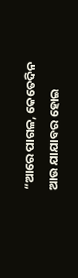“ଆରେ ପାଗଳ, କେତେଦିନ ଆଉ ଯାଯାବର ହୋଇ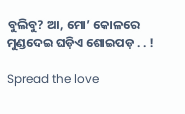ବୁଲିବୁ? ଆ, ମୋ’ କୋଳରେ ମୁଣ୍ଡଦେଇ ଘଡ଼ିଏ ଶୋଇପଡ଼ . . !

Spread the love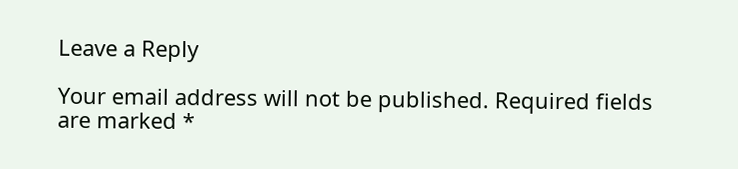Leave a Reply

Your email address will not be published. Required fields are marked *